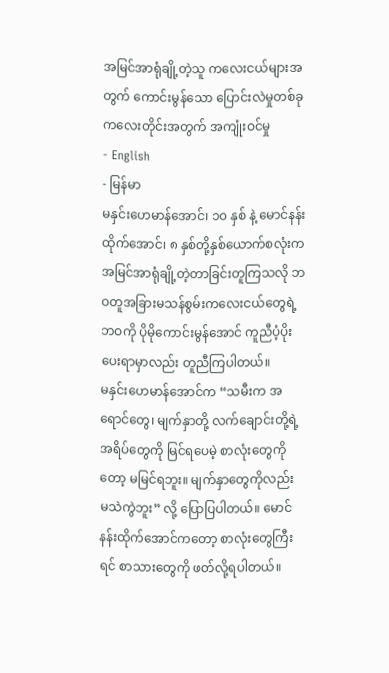အမြင်အာရုံချို့တဲ့သူ ကလေးငယ်များအတွက် ကောင်းမွန်သော ပြောင်းလဲမှုတစ်ခု
ကလေးတိုင်းအတွက် အကျုံးဝင်မှု
- English
- မြန်မာ
မနှင်းဟေမာန်အောင်၊ ၁၀ နှစ် နဲ့ မောင်နန်းထိုက်အောင်၊ ၈ နှစ်တို့နှစ်ယောက်စလုံးက အမြင်အာရုံချို့တဲ့တာခြင်းတူကြသလို ဘဝတူအခြားမသန်စွမ်းကလေးငယ်တွေရဲ့ ဘဝကို ပိုမိုကောင်းမွန်အောင် ကူညီပံ့ပိုးပေးရာမှာလည်း တူညီကြပါတယ်။
မနှင်းဟေမာန်အောင်က “သမီးက အရောင်တွေ၊ မျက်နှာတို့ လက်ချောင်းတို့ရဲ့ အရိပ်တွေကို မြင်ရပေမဲ့ စာလုံးတွေကိုတော့ မမြင်ရဘူး။ မျက်နှာတွေကိုလည်း မသဲကွဲဘူး” လို့ ပြောပြပါတယ်။ မောင်နန်းထိုက်အောင်ကတော့ စာလုံးတွေကြီးရင် စာသားတွေကို ဖတ်လို့ရပါတယ်။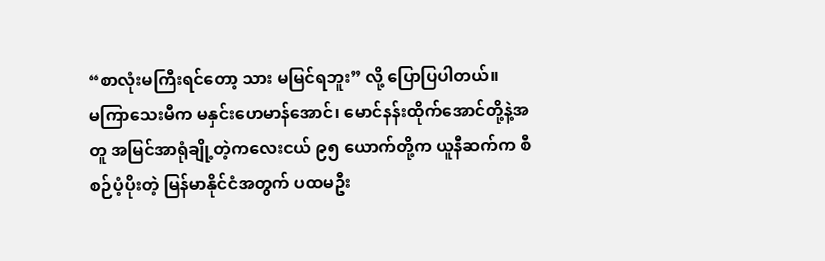“စာလုံးမကြီးရင်တော့ သား မမြင်ရဘူး” လို့ ပြောပြပါတယ်။
မကြာသေးမီက မနှင်းဟေမာန်အောင်၊ မောင်နန်းထိုက်အောင်တို့နဲ့အတူ အမြင်အာရုံချို့တဲ့ကလေးငယ် ၉၅ ယောက်တို့က ယူနီဆက်က စီစဉ်ပံ့ပိုးတဲ့ မြန်မာနိုင်ငံအတွက် ပထမဦး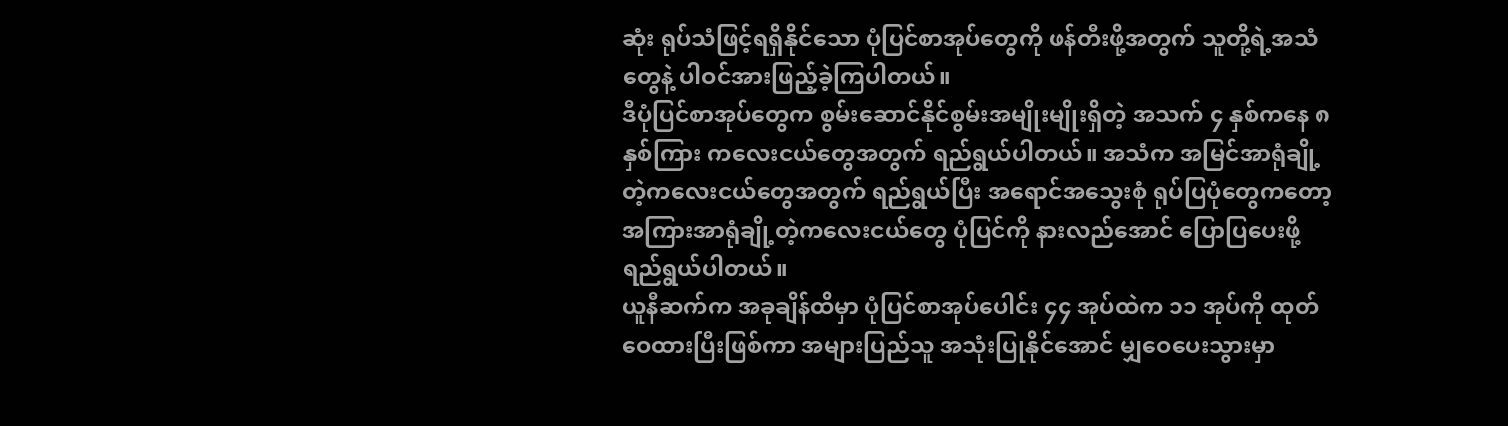ဆုံး ရုပ်သံဖြင့်ရရှိနိုင်သော ပုံပြင်စာအုပ်တွေကို ဖန်တီးဖို့အတွက် သူတို့ရဲ့အသံတွေနဲ့ ပါဝင်အားဖြည့်ခဲ့ကြပါတယ်။
ဒီပုံပြင်စာအုပ်တွေက စွမ်းဆောင်နိုင်စွမ်းအမျိုးမျိုးရှိတဲ့ အသက် ၄ နှစ်ကနေ ၈ နှစ်ကြား ကလေးငယ်တွေအတွက် ရည်ရွယ်ပါတယ်။ အသံက အမြင်အာရုံချို့တဲ့ကလေးငယ်တွေအတွက် ရည်ရွယ်ပြီး အရောင်အသွေးစုံ ရုပ်ပြပုံတွေကတော့ အကြားအာရုံချို့တဲ့ကလေးငယ်တွေ ပုံပြင်ကို နားလည်အောင် ပြောပြပေးဖို့ ရည်ရွယ်ပါတယ်။
ယူနီဆက်က အခုချိန်ထိမှာ ပုံပြင်စာအုပ်ပေါင်း ၄၄ အုပ်ထဲက ၁၁ အုပ်ကို ထုတ်ဝေထားပြီးဖြစ်ကာ အများပြည်သူ အသုံးပြုနိုင်အောင် မျှဝေပေးသွားမှာ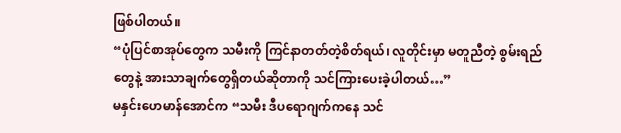ဖြစ်ပါတယ်။
“ပုံပြင်စာအုပ်တွေက သမီးကို ကြင်နာတတ်တဲ့စိတ်ရယ်၊ လူတိုင်းမှာ မတူညီတဲ့ စွမ်းရည်တွေနဲ့ အားသာချက်တွေရှိတယ်ဆိုတာကို သင်ကြားပေးခဲ့ပါတယ်…”
မနှင်းဟေမာန်အောင်က “သမီး ဒီပရောဂျက်ကနေ သင်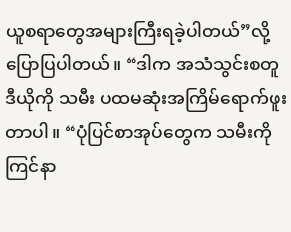ယူစရာတွေအများကြီးရခဲ့ပါတယ်”လို့ ပြောပြပါတယ်။ “ဒါက အသံသွင်းစတူဒီယိုကို သမီး ပထမဆုံးအကြိမ်ရောက်ဖူးတာပါ။ “ပုံပြင်စာအုပ်တွေက သမီးကို ကြင်နာ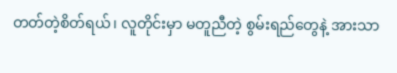တတ်တဲ့စိတ်ရယ်၊ လူတိုင်းမှာ မတူညီတဲ့ စွမ်းရည်တွေနဲ့ အားသာ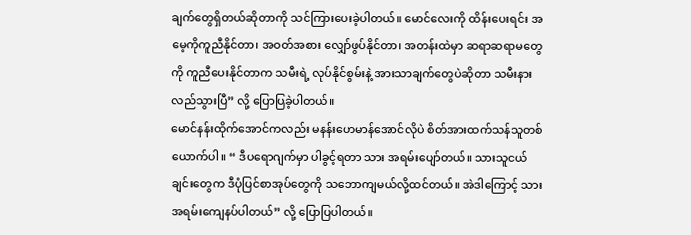ချက်တွေရှိတယ်ဆိုတာကို သင်ကြားပေးခဲ့ပါတယ်။ မောင်လေးကို ထိန်းပေးရင်း အမေ့ကိုကူညီနိုင်တာ၊ အဝတ်အစား လျှော်ဖွပ်နိုင်တာ၊ အတန်းထဲမှာ ဆရာဆရာမတွေကို ကူညီပေးနိုင်တာက သမီးရဲ့ လုပ်နိုင်စွမ်းနဲ့ အားသာချက်တွေပဲဆိုတာ သမီးနားလည်သွားပြီ” လို့ ပြောပြခဲ့ပါတယ်။
မောင်နန်းထိုက်အောင်ကလည်း မနန်းဟေမာန်အောင်လိုပဲ စိတ်အားထက်သန်သူတစ်ယောက်ပါ။ “ ဒီပရောဂျက်မှာ ပါခွင့်ရတာ သား အရမ်းပျော်တယ်။ သားသူငယ်ချင်းတွေက ဒီပုံပြင်စာအုပ်တွေကို သဘောကျမယ်လို့ထင်တယ်။ အဲဒါကြောင့် သား အရမ်းကျေနပ်ပါတယ်” လို့ ပြောပြပါတယ်။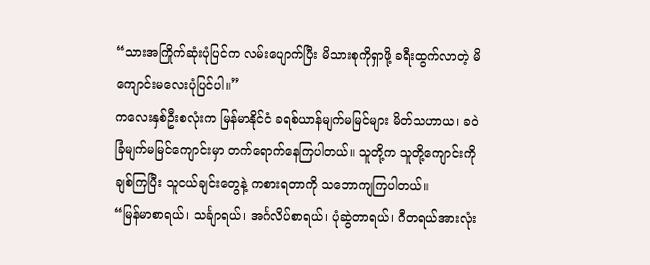“သားအကြိုက်ဆုံးပုံပြင်က လမ်းပျောက်ပြီး မိသားစုကိုရှာဖို့ ခရီးထွက်လာတဲ့ မိကျောင်းမလေးပုံပြင်ပါ။”
ကလေးနှစ်ဦးစလုံးက မြန်မာနိုင်ငံ ခရစ်ယာန်မျက်မမြင်များ မိတ်သဟာယ၊ ခဝဲခြံမျက်မမြင်ကျောင်းမှာ တက်ရောက်နေကြပါတယ်။ သူတို့က သူတို့ကျောင်းကိုချစ်ကြပြီး သူငယ်ချင်းတွေနဲ့ ကစားရတာကို သဘောကျကြပါတယ်။
“မြန်မာစာရယ်၊ သင်္ချာရယ်၊ အင်္ဂလိပ်စာရယ်၊ ပုံဆွဲတာရယ်၊ ဂီတရယ်အားလုံး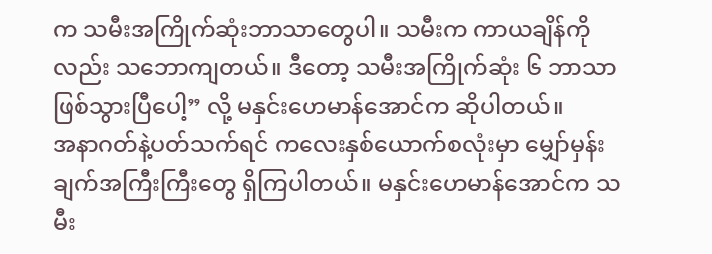က သမီးအကြိုက်ဆုံးဘာသာတွေပါ။ သမီးက ကာယချိန်ကိုလည်း သဘောကျတယ်။ ဒီတော့ သမီးအကြိုက်ဆုံး ၆ ဘာသာဖြစ်သွားပြီပေါ့” လို့ မနှင်းဟေမာန်အောင်က ဆိုပါတယ်။
အနာဂတ်နဲ့ပတ်သက်ရင် ကလေးနှစ်ယောက်စလုံးမှာ မျှော်မှန်းချက်အကြီးကြီးတွေ ရှိကြပါတယ်။ မနှင်းဟေမာန်အောင်က သမီး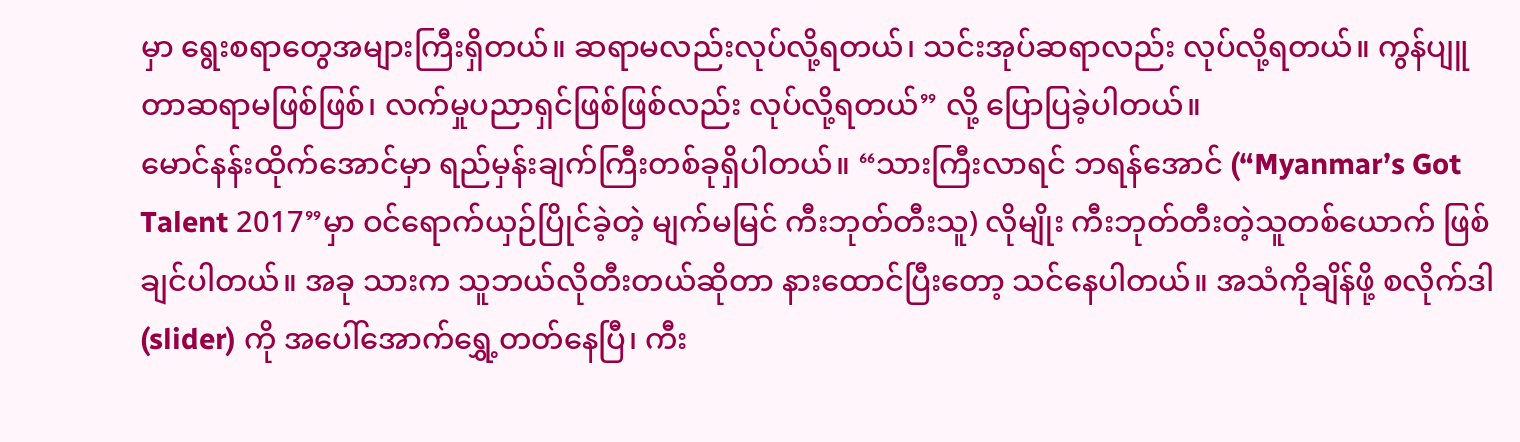မှာ ရွေးစရာတွေအများကြီးရှိတယ်။ ဆရာမလည်းလုပ်လို့ရတယ်၊ သင်းအုပ်ဆရာလည်း လုပ်လို့ရတယ်။ ကွန်ပျူတာဆရာမဖြစ်ဖြစ်၊ လက်မှုပညာရှင်ဖြစ်ဖြစ်လည်း လုပ်လို့ရတယ်” လို့ ပြောပြခဲ့ပါတယ်။
မောင်နန်းထိုက်အောင်မှာ ရည်မှန်းချက်ကြီးတစ်ခုရှိပါတယ်။ “သားကြီးလာရင် ဘရန်အောင် (“Myanmar’s Got Talent 2017”မှာ ဝင်ရောက်ယှဉ်ပြိုင်ခဲ့တဲ့ မျက်မမြင် ကီးဘုတ်တီးသူ) လိုမျိုး ကီးဘုတ်တီးတဲ့သူတစ်ယောက် ဖြစ်ချင်ပါတယ်။ အခု သားက သူဘယ်လိုတီးတယ်ဆိုတာ နားထောင်ပြီးတော့ သင်နေပါတယ်။ အသံကိုချိန်ဖို့ စလိုက်ဒါ (slider) ကို အပေါ်အောက်ရွှေ့တတ်နေပြီ၊ ကီး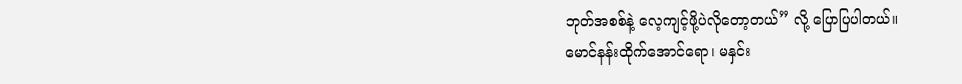ဘုတ်အစစ်နဲ့ လေ့ကျင့်ဖို့ပဲလိုတော့တယ်” လို့ ပြောပြပါတယ်။
မောင်နန်းထိုက်အောင်ရော၊ မနှင်း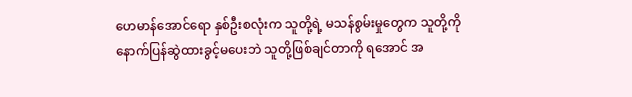ဟေမာန်အောင်ရော နှစ်ဦးစလုံးက သူတို့ရဲ့ မသန်စွမ်းမှုတွေက သူတို့ကို နောက်ပြန်ဆွဲထားခွင့်မပေးဘဲ သူတို့ဖြစ်ချင်တာကို ရအောင် အ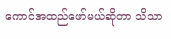ကောင်အထည်ဖော်မယ်ဆိုတာ သိသာ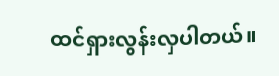ထင်ရှားလွန်းလှပါတယ်။